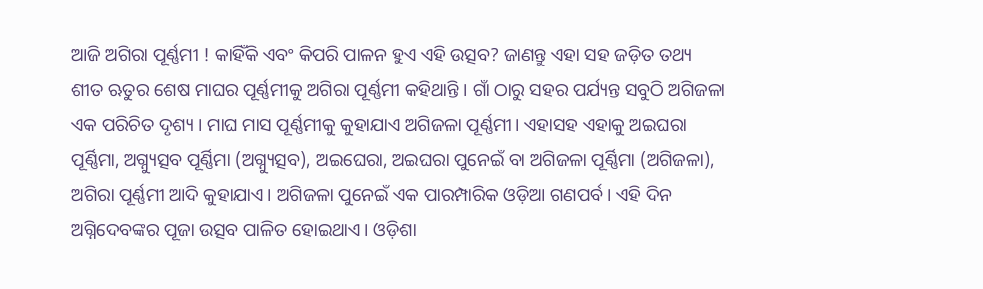ଆଜି ଅଗିରା ପୂର୍ଣ୍ଣମୀ ! କାହିଁକି ଏବଂ କିପରି ପାଳନ ହୁଏ ଏହି ଉତ୍ସବ? ଜାଣନ୍ତୁ ଏହା ସହ ଜଡ଼ିତ ତଥ୍ୟ
ଶୀତ ଋତୁର ଶେଷ ମାଘର ପୂର୍ଣ୍ଣମୀକୁ ଅଗିରା ପୂର୍ଣ୍ଣମୀ କହିଥାନ୍ତି । ଗାଁ ଠାରୁ ସହର ପର୍ଯ୍ୟନ୍ତ ସବୁଠି ଅଗିଜଳା ଏକ ପରିଚିତ ଦୃଶ୍ୟ । ମାଘ ମାସ ପୂର୍ଣ୍ଣମୀକୁ କୁହାଯାଏ ଅଗିଜଳା ପୂର୍ଣ୍ଣମୀ। ଏହାସହ ଏହାକୁ ଅଇଘରା ପୂର୍ଣ୍ଣିମା, ଅଗ୍ନ୍ୟୁତ୍ସବ ପୂର୍ଣ୍ଣିମା (ଅଗ୍ନ୍ୟୁତ୍ସବ), ଅଇଘେରା, ଅଇଘରା ପୁନେଇଁ ବା ଅଗିଜଳା ପୂର୍ଣ୍ଣିମା (ଅଗିଜଳା), ଅଗିରା ପୂର୍ଣ୍ଣମୀ ଆଦି କୁହାଯାଏ। ଅଗିଜଳା ପୁନେଇଁ ଏକ ପାରମ୍ପାରିକ ଓଡ଼ିଆ ଗଣପର୍ବ। ଏହି ଦିନ ଅଗ୍ନିଦେବଙ୍କର ପୂଜା ଉତ୍ସବ ପାଳିତ ହୋଇଥାଏ। ଓଡ଼ିଶା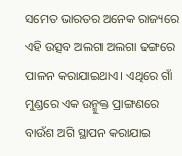ସମେତ ଭାରତର ଅନେକ ରାଜ୍ୟରେ ଏହି ଉତ୍ସବ ଅଲଗା ଅଲଗା ଢଙ୍ଗରେ ପାଳନ କରାଯାଇଥାଏ। ଏଥିରେ ଗାଁ ମୁଣ୍ଡରେ ଏକ ଉନ୍ମୁକ୍ତ ପ୍ରାଙ୍ଗଣରେ ବାଉଁଶ ଅଗି ସ୍ଥାପନ କରାଯାଇ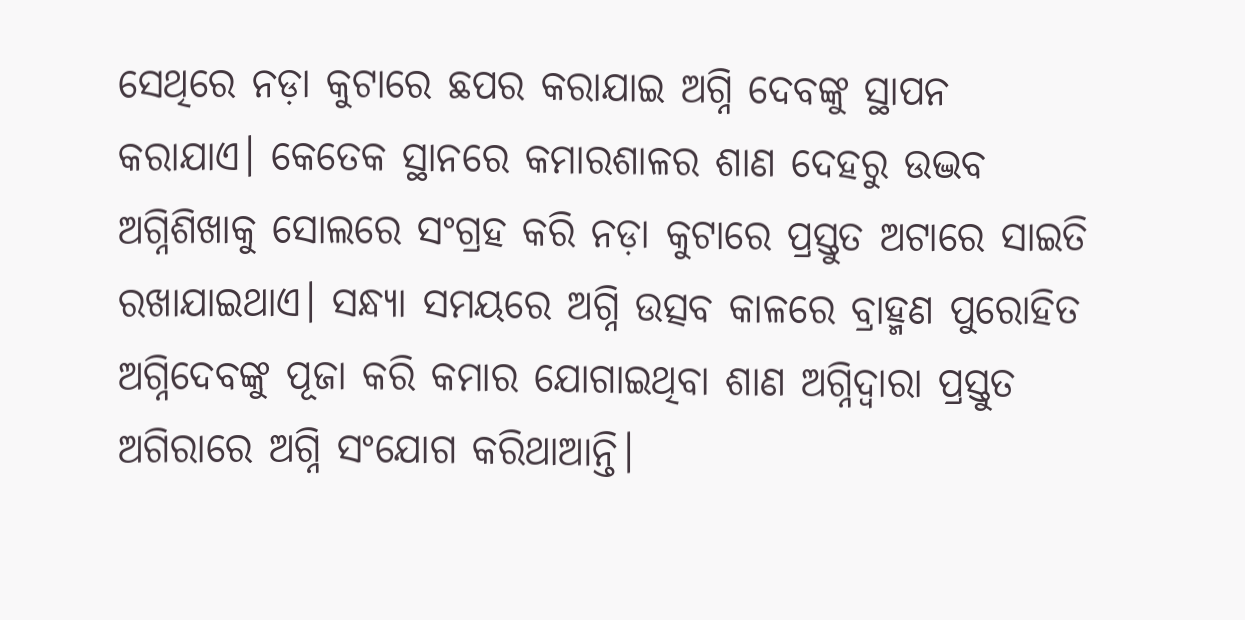ସେଥିରେ ନଡ଼ା କୁଟାରେ ଛପର କରାଯାଇ ଅଗ୍ନି ଦେବଙ୍କୁ ସ୍ଥାପନ କରାଯାଏ। କେତେକ ସ୍ଥାନରେ କମାରଶାଳର ଶାଣ ଦେହରୁ ଉଦ୍ଭବ ଅଗ୍ନିଶିଖାକୁ ସୋଲରେ ସଂଗ୍ରହ କରି ନଡ଼ା କୁଟାରେ ପ୍ରସ୍ତୁତ ଅଟାରେ ସାଇତି ରଖାଯାଇଥାଏ। ସନ୍ଧ୍ୟା ସମୟରେ ଅଗ୍ନି ଉତ୍ସବ କାଳରେ ବ୍ରାହ୍ମଣ ପୁରୋହିତ ଅଗ୍ନିଦେବଙ୍କୁ ପୂଜା କରି କମାର ଯୋଗାଇଥିବା ଶାଣ ଅଗ୍ନିଦ୍ୱାରା ପ୍ରସ୍ତୁତ ଅଗିରାରେ ଅଗ୍ନି ସଂଯୋଗ କରିଥାଆନ୍ତି।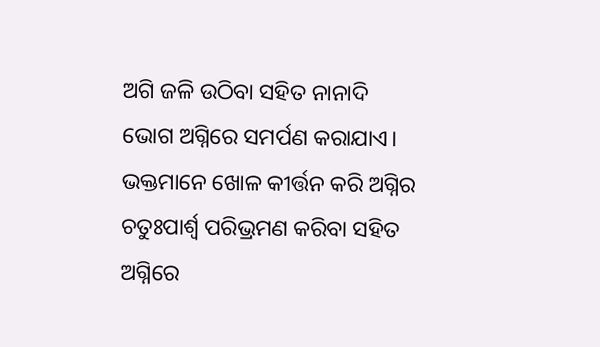ଅଗି ଜଳି ଉଠିବା ସହିତ ନାନାଦି ଭୋଗ ଅଗ୍ନିରେ ସମର୍ପଣ କରାଯାଏ। ଭକ୍ତମାନେ ଖୋଳ କୀର୍ତ୍ତନ କରି ଅଗ୍ନିର ଚତୁଃପାର୍ଶ୍ଵ ପରିଭ୍ରମଣ କରିବା ସହିତ ଅଗ୍ନିରେ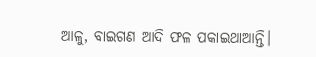ଆଳୁ, ବାଇଗଣ ଆଦି ଫଳ ପକାଇଥାଆନ୍ତି।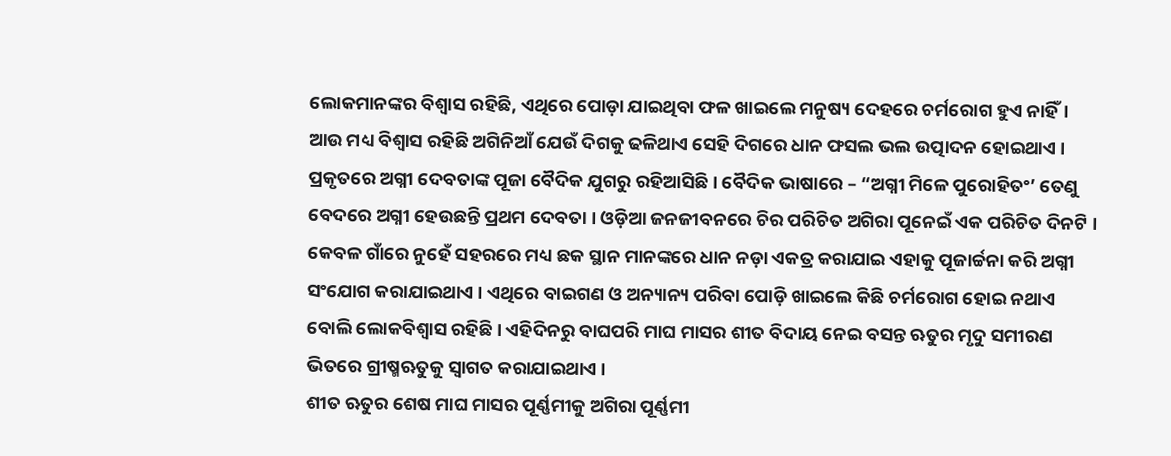ଲୋକମାନଙ୍କର ବିଶ୍ୱାସ ରହିଛି, ଏଥିରେ ପୋଡ଼ା ଯାଇଥିବା ଫଳ ଖାଇଲେ ମନୁଷ୍ୟ ଦେହରେ ଚର୍ମରୋଗ ହୁଏ ନାହିଁ। ଆଉ ମଧ୍ୟ ବିଶ୍ୱାସ ରହିଛି ଅଗିନିଆଁ ଯେଉଁ ଦିଗକୁ ଢଳିଥାଏ ସେହି ଦିଗରେ ଧାନ ଫସଲ ଭଲ ଉତ୍ପାଦନ ହୋଇଥାଏ ।
ପ୍ରକୃତରେ ଅଗ୍ନୀ ଦେବତାଙ୍କ ପୂଜା ବୈଦିକ ଯୁଗରୁ ରହିଆସିଛି । ବୈଦିକ ଭାଷାରେ – “ଅଗ୍ନୀ ମିଳେ ପୁରୋହିତଂ’ ତେଣୁ ବେଦରେ ଅଗ୍ନୀ ହେଉଛନ୍ତି ପ୍ରଥମ ଦେବତା । ଓଡ଼ିଆ ଜନଜୀବନରେ ଚିର ପରିଚିତ ଅଗିରା ପୂନେଇଁ ଏକ ପରିଚିତ ଦିନଟି । କେବଳ ଗାଁରେ ନୁହେଁ ସହରରେ ମଧ୍ୟ ଛକ ସ୍ଥାନ ମାନଙ୍କରେ ଧାନ ନଡ଼ା ଏକତ୍ର କରାଯାଇ ଏହାକୁ ପୂଜାର୍ଚ୍ଚନା କରି ଅଗ୍ନୀ ସଂଯୋଗ କରାଯାଇଥାଏ । ଏଥିରେ ବାଇଗଣ ଓ ଅନ୍ୟାନ୍ୟ ପରିବା ପୋଡ଼ି ଖାଇଲେ କିଛି ଚର୍ମରୋଗ ହୋଇ ନଥାଏ ବୋଲି ଲୋକବିଶ୍ୱାସ ରହିଛି । ଏହିଦିନରୁ ବାଘପରି ମାଘ ମାସର ଶୀତ ବିଦାୟ ନେଇ ବସନ୍ତ ଋତୁର ମୃଦୁ ସମୀରଣ ଭିତରେ ଗ୍ରୀଷ୍ମଋତୁକୁ ସ୍ୱାଗତ କରାଯାଇଥାଏ ।
ଶୀତ ଋତୁର ଶେଷ ମାଘ ମାସର ପୂର୍ଣ୍ଣମୀକୁ ଅଗିରା ପୂର୍ଣ୍ଣମୀ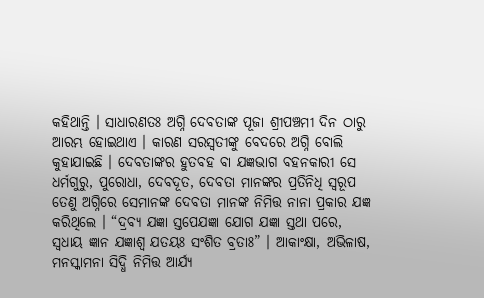କହିଥାନ୍ତି । ସାଧାରଣତଃ ଅଗ୍ନି ଦେବତାଙ୍କ ପୂଜା ଶ୍ରୀପଞ୍ଚମୀ ଦିନ ଠାରୁ ଆରମ୍ଭ ହୋଇଥାଏ । କାରଣ ସରସ୍ୱତୀଙ୍କୁ ବେଦରେ ଅଗ୍ନି ବୋଲି କୁହାଯାଇଛି । ଦେବତାଙ୍କର ହୁତବହ ବା ଯଜ୍ଞଭାଗ ବହନକାରୀ ସେ ଧର୍ମଗୁରୁ, ପୁରୋଧା, ଦେବଦୂତ, ଦେବତା ମାନଙ୍କର ପ୍ରତିନିଧି ସ୍ୱରୂପ ତେଣୁ ଅଗ୍ନିରେ ସେମାନଙ୍କ ଦେବତା ମାନଙ୍କ ନିମିତ୍ତ ନାନା ପ୍ରକାର ଯଜ୍ଞ କରିଥିଲେ । “ଦ୍ରବ୍ୟ ଯଜ୍ଞା ସ୍ତପେଯଜ୍ଞା ଯୋଗ ଯଜ୍ଞା ସ୍ତଥା ପରେ, ସ୍ୱଧାୟ ଜ୍ଞାନ ଯଜ୍ଞାଶ୍ୱ ଯତୟଃ ସଂଶିତ ବ୍ରତାଃ” । ଆକାଂକ୍ଷା, ଅଭିଳାଷ, ମନସ୍କାମନା ସିଦ୍ଧି ନିମିତ୍ତ ଆର୍ଯ୍ୟ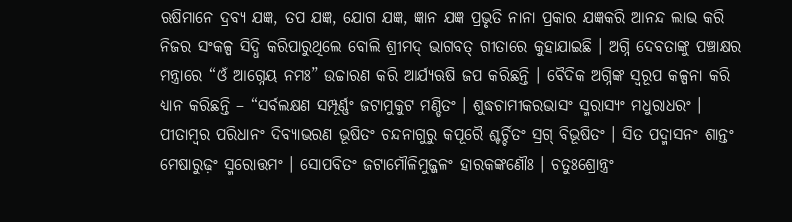ଋଷିମାନେ ଦ୍ରବ୍ୟ ଯଜ୍ଞ, ତପ ଯଜ୍ଞ, ଯୋଗ ଯଜ୍ଞ, ଜ୍ଞାନ ଯଜ୍ଞ ପ୍ରଭୃତି ନାନା ପ୍ରକାର ଯଜ୍ଞକରି ଆନନ୍ଦ ଲାଭ କରି ନିଜର ସଂକଳ୍ପ ସିଦ୍ଧି କରିପାରୁଥିଲେ ବୋଲି ଶ୍ରୀମଦ୍ ଭାଗବତ୍ ଗୀତାରେ କୁହାଯାଇଛି । ଅଗ୍ନି ଦେବତାଙ୍କୁ ପଞ୍ଚାକ୍ଷର ମନ୍ତ୍ରାରେ “ଓଁ ଆଗ୍ନେୟ ନମଃ” ଉଚ୍ଚାରଣ କରି ଆର୍ଯ୍ୟଋଷି ଜପ କରିଛନ୍ତି । ବୈଦିକ ଅଗ୍ନିଙ୍କ ସ୍ୱରୂପ କଳ୍ପନା କରି ଧ୍ୟାନ କରିଛନ୍ତି – “ସର୍ବଲକ୍ଷଣ ସମ୍ପୂର୍ଣ୍ଣଂ ଜଟାମୁକୁଟ ମଣ୍ଡିତଂ । ଶୁଦ୍ଧଚାମୀକରଭାସଂ ସ୍ମରାସ୍ୟଂ ମଧୁରାଧରଂ । ପୀତାମ୍ବର ପରିଧାନଂ ଦିବ୍ୟାଭରଣ ଭୂଷିତଂ ଚନ୍ଦନାଗୁରୁ କପୂରୈ ଶ୍ଚର୍ଚ୍ଚିତଂ ସ୍ରଗ୍ ବିଭୂଷିତଂ । ସିତ ପଦ୍ମାସନଂ ଶାନ୍ତଂ ମେଷାରୁଢ଼ଂ ସ୍ମରୋତ୍ତମଂ । ସୋପବିତଂ ଜଟାମୌଳିମୁଜ୍ଜଳଂ ହାରକଙ୍କଣୌଃ । ଚତୁଃଶ୍ରୋନ୍ତ୍ରଂ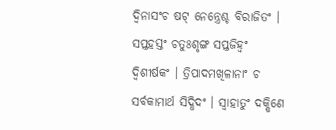ଦ୍ୱିନାସଂଚ ଷଟ୍ ନେନ୍ତ୍ରେଶ୍ଚ ବିରାଜିତଂ । ସପ୍ତହସ୍ତଂ ଚତୁଃଶୃଙ୍ଗ ସପ୍ତଜିହ୍ୱଂ ଦ୍ୱିଶୀର୍ଷକଂ । ତ୍ରିପାଦମଖିଳାନାଂ ଚ ସର୍ବକାମାର୍ଥ ସିଦ୍ଧିଦଂ । ସ୍ୱାହାତୁଂ ଦକ୍ଷିଣେ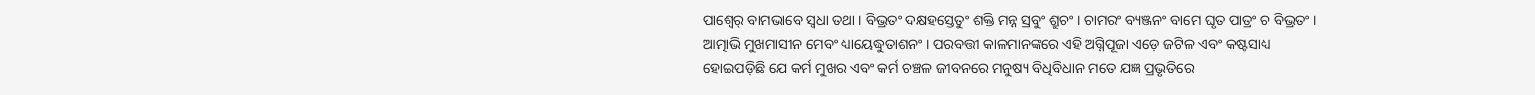ପାଶ୍ୱେର୍ ବାମଭାବେ ସ୍ୱଧା ତଥା । ବିଭ୍ରତଂ ଦକ୍ଷହସ୍ତେତୁଂ ଶକ୍ତି ମନ୍ନ ସ୍ରବୁଂ ଶ୍ରୁଚଂ । ଚାମରଂ ବ୍ୟଞ୍ଜନଂ ବାମେ ଘୃତ ପାତ୍ରଂ ଚ ବିଭ୍ରତଂ । ଆତ୍ମାଭି ମୁଖମାସୀନ ମେବଂ ଧ୍ୟାୟେଦ୍ଧୁତାଶନଂ । ପରବତ୍ତୀ କାଳମାନଙ୍କରେ ଏହି ଅଗ୍ନିପୂଜା ଏଡ଼େ ଜଟିଳ ଏବଂ କଷ୍ଟସାଧ୍ୟ ହୋଇପଡ଼ିଛି ଯେ କର୍ମ ମୁଖର ଏବଂ କର୍ମ ଚଞ୍ଚଳ ଜୀବନରେ ମନୁଷ୍ୟ ବିଧିବିଧାନ ମତେ ଯଜ୍ଞ ପ୍ରଭୃତିରେ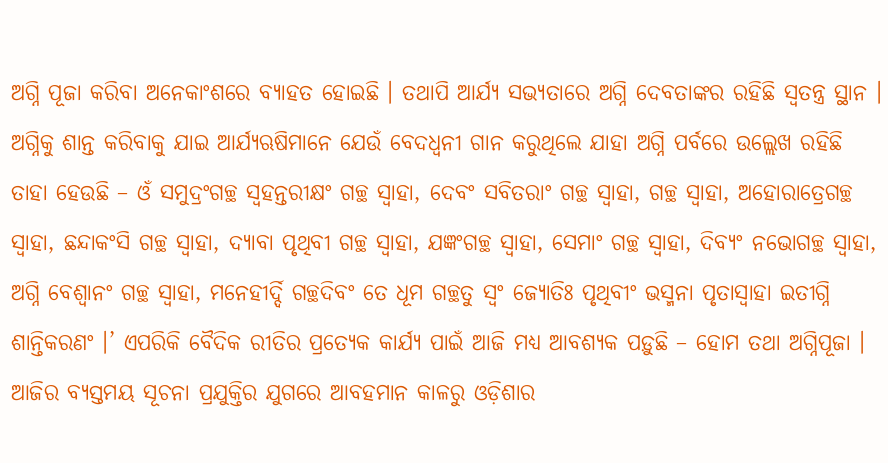ଅଗ୍ନି ପୂଜା କରିବା ଅନେକାଂଶରେ ବ୍ୟାହତ ହୋଇଛି । ତଥାପି ଆର୍ଯ୍ୟ ସଭ୍ୟତାରେ ଅଗ୍ନି ଦେବତାଙ୍କର ରହିଛି ସ୍ୱତନ୍ତ୍ର ସ୍ଥାନ । ଅଗ୍ନିକୁ ଶାନ୍ତ କରିବାକୁ ଯାଇ ଆର୍ଯ୍ୟଋଷିମାନେ ଯେଉଁ ବେଦଧ୍ୱନୀ ଗାନ କରୁଥିଲେ ଯାହା ଅଗ୍ନି ପର୍ବରେ ଉଲ୍ଲେଖ ରହିଛି ତାହା ହେଉଛି – ଓଁ ସମୁଦ୍ରଂଗଚ୍ଛ ସ୍ୱହନ୍ତରୀକ୍ଷଂ ଗଚ୍ଛ ସ୍ୱାହା, ଦେବଂ ସବିତରାଂ ଗଚ୍ଛ ସ୍ୱାହା, ଗଚ୍ଛ ସ୍ୱାହା, ଅହୋରାତ୍ରେଗଚ୍ଛ ସ୍ୱାହା, ଛନ୍ଦାକଂସି ଗଚ୍ଛ ସ୍ୱାହା, ଦ୍ୟାବା ପୃଥିବୀ ଗଚ୍ଛ ସ୍ୱାହା, ଯଜ୍ଞଂଗଚ୍ଛ ସ୍ୱାହା, ସେମାଂ ଗଚ୍ଛ ସ୍ୱାହା, ଦିବ୍ୟଂ ନଭୋଗଚ୍ଛ ସ୍ୱାହା, ଅଗ୍ନି ବେଶ୍ୱାନଂ ଗଚ୍ଛ ସ୍ୱାହା, ମନେହୀର୍ଦ୍ଦି ଗଚ୍ଛଦିବଂ ତେ ଧୂମ ଗଚ୍ଛତୁ ସ୍ୱଂ ଜ୍ୟୋତିଃ ପୃଥିବୀଂ ଭସ୍ମନା ପୃତାସ୍ୱାହା ଇତୀଗ୍ନି ଶାନ୍ତିକରଣଂ ।’ ଏପରିକି ବୈଦିକ ରୀତିର ପ୍ରତ୍ୟେକ କାର୍ଯ୍ୟ ପାଇଁ ଆଜି ମଧ୍ୟ ଆବଶ୍ୟକ ପଡ଼ୁଛି – ହୋମ ତଥା ଅଗ୍ନିପୂଜା । ଆଜିର ବ୍ୟସ୍ତମୟ ସୂଚନା ପ୍ରଯୁକ୍ତିର ଯୁଗରେ ଆବହମାନ କାଳରୁ ଓଡ଼ିଶାର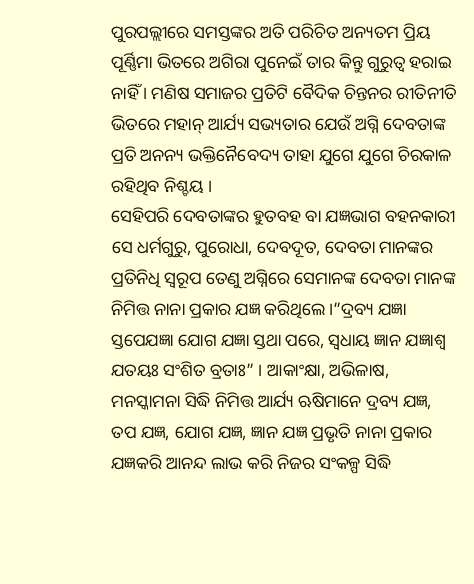ପୁରପଲ୍ଲୀରେ ସମସ୍ତଙ୍କର ଅତି ପରିଚିତ ଅନ୍ୟତମ ପ୍ରିୟ ପୂର୍ଣ୍ଣିମା ଭିତରେ ଅଗିରା ପୁନେଇଁ ତାର କିନ୍ତୁ ଗୁରୁତ୍ୱ ହରାଇ ନାହିଁ । ମଣିଷ ସମାଜର ପ୍ରତିଟି ବୈଦିକ ଚିନ୍ତନର ରୀତିନୀତି ଭିତରେ ମହାନ୍ ଆର୍ଯ୍ୟ ସଭ୍ୟତାର ଯେଉଁ ଅଗ୍ନି ଦେବତାଙ୍କ ପ୍ରତି ଅନନ୍ୟ ଭକ୍ତିନୈବେଦ୍ୟ ତାହା ଯୁଗେ ଯୁଗେ ଚିରକାଳ ରହିଥିବ ନିଶ୍ଚୟ ।
ସେହିପରି ଦେବତାଙ୍କର ହୁତବହ ବା ଯଜ୍ଞଭାଗ ବହନକାରୀ ସେ ଧର୍ମଗୁରୁ, ପୁରୋଧା, ଦେବଦୂତ, ଦେବତା ମାନଙ୍କର ପ୍ରତିନିଧି ସ୍ୱରୂପ ତେଣୁ ଅଗ୍ନିରେ ସେମାନଙ୍କ ଦେବତା ମାନଙ୍କ ନିମିତ୍ତ ନାନା ପ୍ରକାର ଯଜ୍ଞ କରିଥିଲେ ।”ଦ୍ରବ୍ୟ ଯଜ୍ଞା ସ୍ତପେଯଜ୍ଞା ଯୋଗ ଯଜ୍ଞା ସ୍ତଥା ପରେ, ସ୍ୱଧାୟ ଜ୍ଞାନ ଯଜ୍ଞାଶ୍ୱ ଯତୟଃ ସଂଶିତ ବ୍ରତାଃ” । ଆକାଂକ୍ଷା, ଅଭିଳାଷ, ମନସ୍କାମନା ସିଦ୍ଧି ନିମିତ୍ତ ଆର୍ଯ୍ୟ ଋଷିମାନେ ଦ୍ରବ୍ୟ ଯଜ୍ଞ, ତପ ଯଜ୍ଞ, ଯୋଗ ଯଜ୍ଞ, ଜ୍ଞାନ ଯଜ୍ଞ ପ୍ରଭୃତି ନାନା ପ୍ରକାର ଯଜ୍ଞକରି ଆନନ୍ଦ ଲାଭ କରି ନିଜର ସଂକଳ୍ପ ସିଦ୍ଧି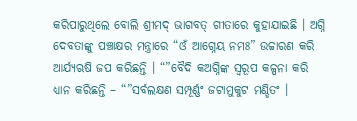କରିପାରୁଥିଲେ ବୋଲି ଶ୍ରୀମଦ୍ ଭାଗବତ୍ ଗୀତାରେ କୁହାଯାଇଛି । ଅଗ୍ନି ଦେବତାଙ୍କୁ ପଞ୍ଚାକ୍ଷର ମନ୍ତ୍ରାରେ “ଓଁ ଆଗ୍ନେୟ ନମଃ” ଉଚ୍ଚାରଣ କରି ଆର୍ଯ୍ୟଋଷି ଜପ କରିଛନ୍ତି । “”ବୈଦି କଅଗ୍ନିଙ୍କ ସ୍ୱରୂପ କଳ୍ପନା କରି ଧ୍ୟାନ କରିଛନ୍ତି – “”ସର୍ବଲକ୍ଷଣ ସମ୍ପୂର୍ଣ୍ଣଂ ଜଟାମୁକୁଟ ମଣ୍ଡିତଂ ।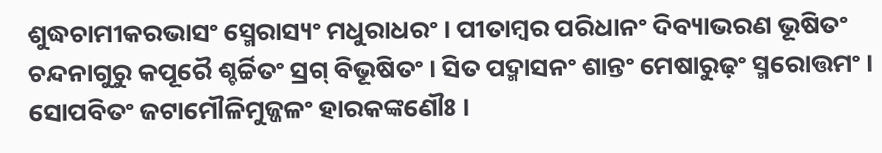ଶୁଦ୍ଧଚାମୀକରଭାସଂ ସ୍ମେରାସ୍ୟଂ ମଧୁରାଧରଂ । ପୀତାମ୍ବର ପରିଧାନଂ ଦିବ୍ୟାଭରଣ ଭୂଷିତଂ ଚନ୍ଦନାଗୁରୁ କପୂରୈ ଶ୍ଚର୍ଚ୍ଚିତଂ ସ୍ରଗ୍ ବିଭୂଷିତଂ । ସିତ ପଦ୍ମାସନଂ ଶାନ୍ତଂ ମେଷାରୁଢ଼ଂ ସ୍ମରୋତ୍ତମଂ । ସୋପବିତଂ ଜଟାମୌଳିମୁଜ୍ଜଳଂ ହାରକଙ୍କଣୌଃ ।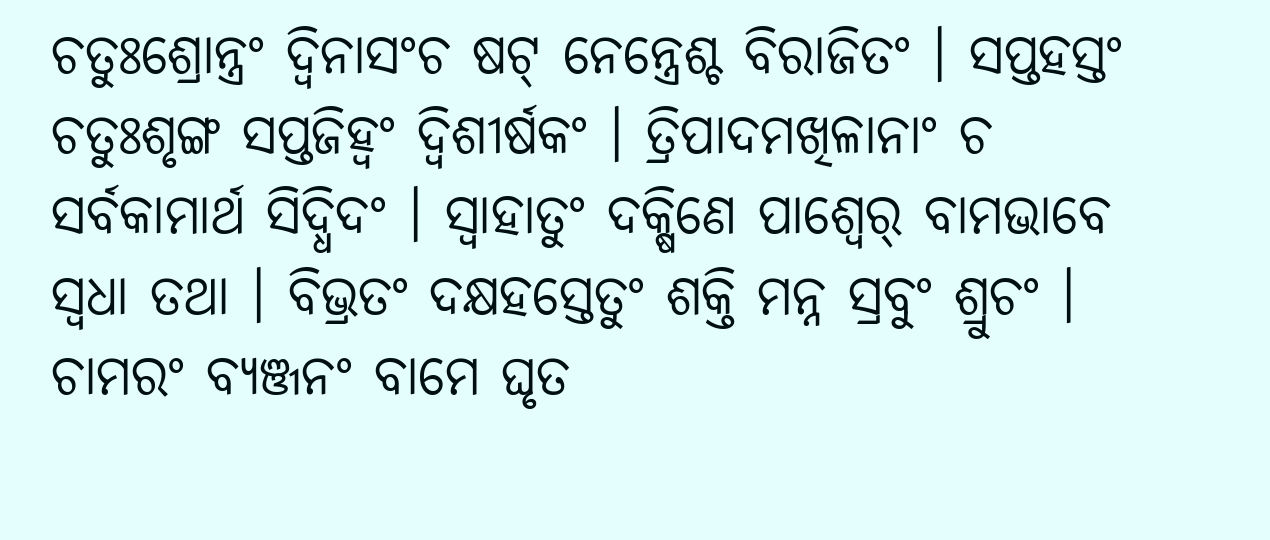ଚତୁଃଶ୍ରୋନ୍ତ୍ରଂ ଦ୍ୱିନାସଂଚ ଷଟ୍ ନେନ୍ତ୍ରେଶ୍ଚ ବିରାଜିତଂ । ସପ୍ତହସ୍ତଂ ଚତୁଃଶୃଙ୍ଗ ସପ୍ତଜିହ୍ୱଂ ଦ୍ୱିଶୀର୍ଷକଂ । ତ୍ରିପାଦମଖିଳାନାଂ ଚ ସର୍ବକାମାର୍ଥ ସିଦ୍ଧିଦଂ । ସ୍ୱାହାତୁଂ ଦକ୍ଷିଣେ ପାଶ୍ୱେର୍ ବାମଭାବେ ସ୍ୱଧା ତଥା । ବିଭ୍ରତଂ ଦକ୍ଷହସ୍ତେତୁଂ ଶକ୍ତି ମନ୍ନ ସ୍ରବୁଂ ଶ୍ରୁଚଂ । ଚାମରଂ ବ୍ୟଞ୍ଜନଂ ବାମେ ଘୃତ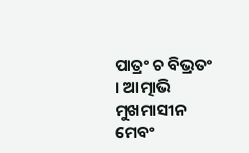ପାତ୍ରଂ ଚ ବିଭ୍ରତଂ । ଆତ୍ମାଭି ମୁଖମାସୀନ ମେବଂ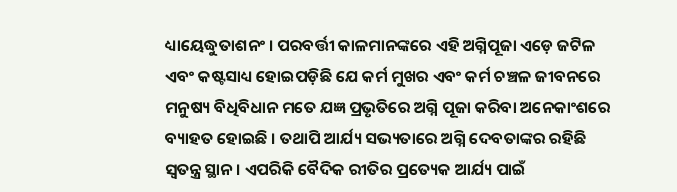ଧ୍ୟାୟେଦ୍ଧୁତାଶନଂ । ପରବର୍ତ୍ତୀ କାଳମାନଙ୍କରେ ଏହି ଅଗ୍ନିପୂଜା ଏଡ଼େ ଜଟିଳ ଏବଂ କଷ୍ଟସାଧ୍ୟ ହୋଇପଡ଼ିଛି ଯେ କର୍ମ ମୁଖର ଏବଂ କର୍ମ ଚଞ୍ଚଳ ଜୀବନରେ ମନୁଷ୍ୟ ବିଧିବିଧାନ ମତେ ଯଜ୍ଞ ପ୍ରଭୃତିରେ ଅଗ୍ନି ପୂଜା କରିବା ଅନେକାଂଶରେ ବ୍ୟାହତ ହୋଇଛି । ତଥାପି ଆର୍ଯ୍ୟ ସଭ୍ୟତାରେ ଅଗ୍ନି ଦେବତାଙ୍କର ରହିଛି ସ୍ୱତନ୍ତ୍ର ସ୍ଥାନ । ଏପରିକି ବୈଦିକ ରୀତିର ପ୍ରତ୍ୟେକ ଆର୍ଯ୍ୟ ପାଇଁ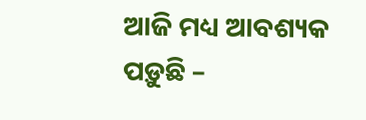ଆଜି ମଧ୍ୟ ଆବଶ୍ୟକ ପଡ଼ୁଛି –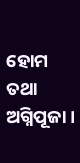ହୋମ ତଥା ଅଗ୍ନିପୂଜା ।